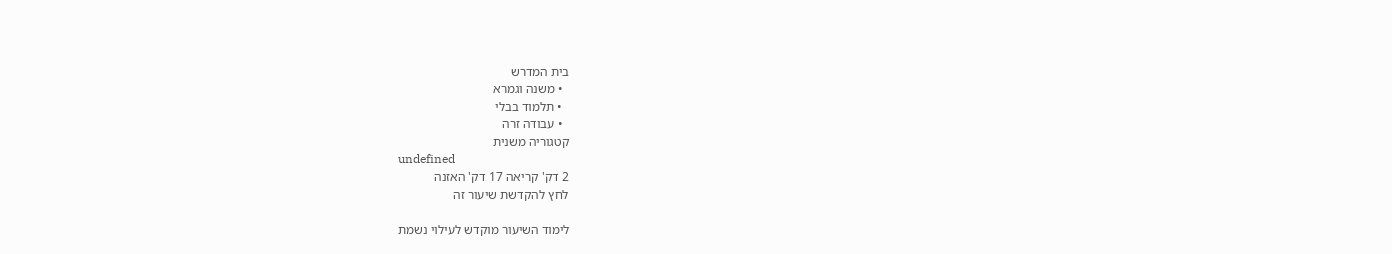בית המדרש
  • משנה וגמרא
  • תלמוד בבלי
  • עבודה זרה
קטגוריה משנית
undefined
2 דק' קריאה 17 דק' האזנה
לחץ להקדשת שיעור זה

לימוד השיעור מוקדש לעילוי נשמת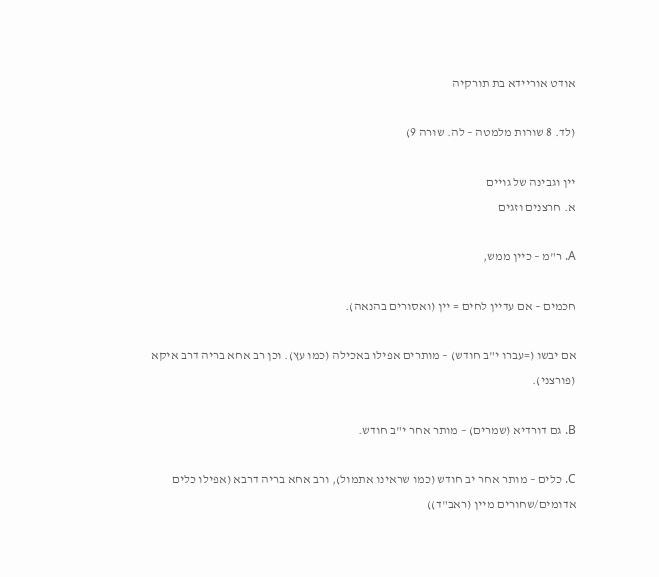אודט אוריידא בת תורקיה

(לד. 8 שורות מלמטה – לה. שורה 9)

יין וגבינה של גויים
א. חרצנים וזגים

A. ר"מ – כיין ממש,

חכמים – אם עדיין לחים = יין (ואסורים בהנאה).

אם יבשו (=עברו י"ב חודש) – מותרים אפילו באכילה (כמו עץ). וכן רב אחא בריה דרב איקא (פורצני).

B. גם דורדיא (שמרים) – מותר אחר י"ב חודש.

C. כלים – מותר אחר יב חודש (כמו שראינו אתמול), ורב אחא בריה דרבא (אפילו כלים אדומים/שחורים מיין (ראב"ד))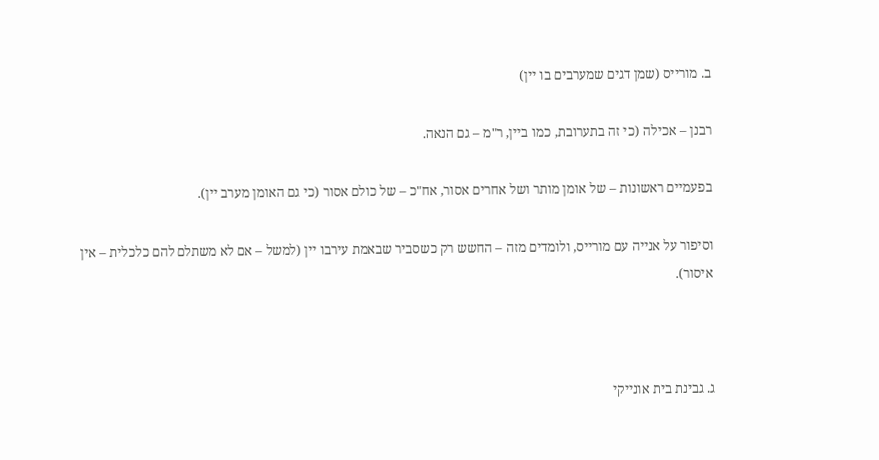ב. מורייס (שמן דגים שמערבים בו יין)

רבנן – אכילה (כי זה בתערובת, כמו ביין, ר"מ – גם הנאה.

בפעמיים ראשונות – של אומן מותר ושל אחרים אסור, אח"כ – של כולם אסור (כי גם האומן מערב יין).

וסיפור על אנייה עם מורייס, ולומדים מזה – החשש רק כשסביר שבאמת עירבו יין (למשל – אם לא משתלם להם כלכלית – אין איסור).



ג. גבינת בית אונייקי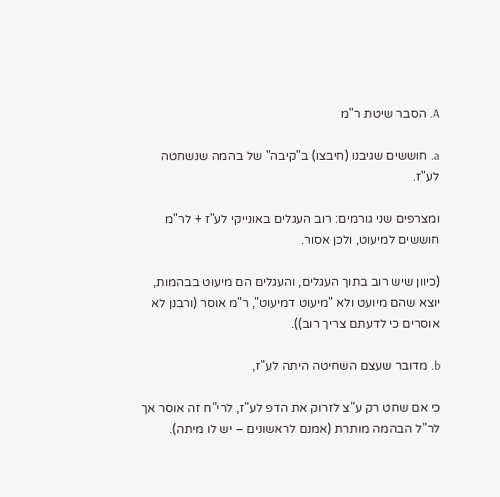A. הסבר שיטת ר"מ

a. חוששים שגיבנו (חיבצו) ב"קיבה" של בהמה שנשחטה לע"ז.

ומצרפים שני גורמים: רוב העגלים באונייקי לע"ז + לר"מ חוששים למיעוט, ולכן אסור.

(כיוון שיש רוב בתוך העגלים, והעגלים הם מיעוט בבהמות, יוצא שהם מיועט ולא "מיעוט דמיעוט", ר"מ אוסר (ורבנן לא אוסרים כי לדעתם צריך רוב)).

b. מדובר שעצם השחיטה היתה לע"ז,

כי אם שחט רק ע"צ לזרוק את הדפ לע"ז, לרי"ח זה אוסר אך לר"ל הבהמה מותרת (אמנם לראשונים – יש לו מיתה).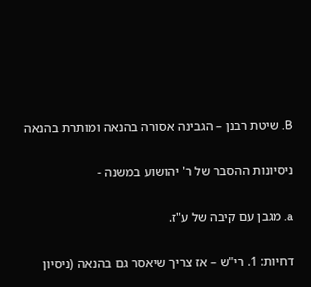B. שיטת רבנן – הגבינה אסורה בהנאה ומותרת בהנאה

ניסיונות ההסבר של ר' יהושוע במשנה -

a. מגבן עם קיבה של ע"ז.

דחיות: 1. רי"ש – אז צריך שיאסר גם בהנאה (ניסיון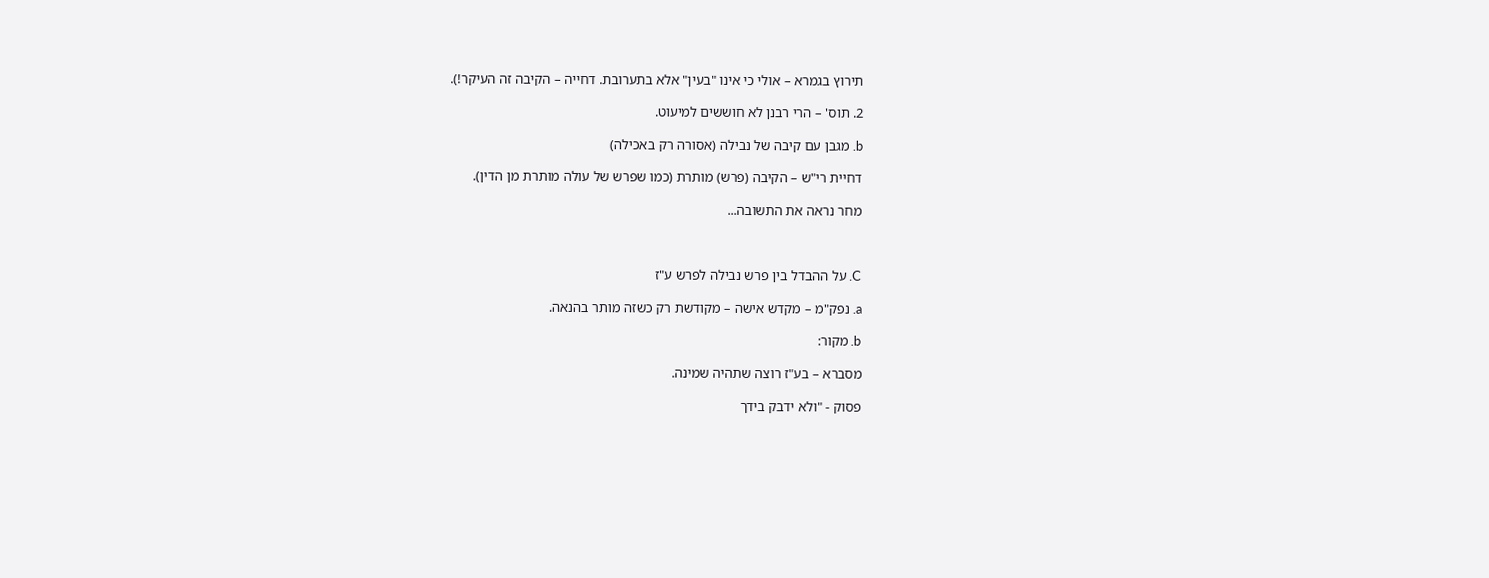תירוץ בגמרא – אולי כי אינו "בעין" אלא בתערובת. דחייה – הקיבה זה העיקר!).

2. תוס' – הרי רבנן לא חוששים למיעוט.

b. מגבן עם קיבה של נבילה (אסורה רק באכילה)

דחיית רי"ש – הקיבה (פרש) מותרת (כמו שפרש של עולה מותרת מן הדין).

מחר נראה את התשובה...



C. על ההבדל בין פרש נבילה לפרש ע"ז

a. נפק"מ – מקדש אישה – מקודשת רק כשזה מותר בהנאה.

b. מקור:

מסברא – בע"ז רוצה שתהיה שמינה.

פסוק - "ולא ידבק בידך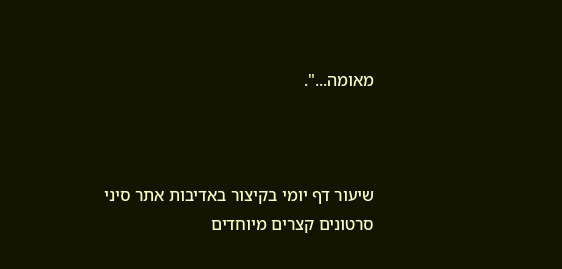מאומה...".



שיעור דף יומי בקיצור באדיבות אתר סיני
סרטונים קצרים מיוחדים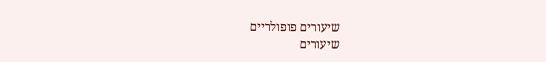שיעורים פופולריים
שיעורים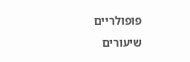פופולריים
שיעורים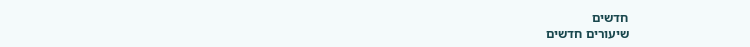חדשים
שיעורים חדשים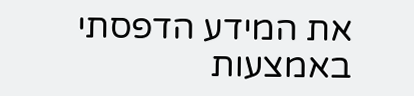את המידע הדפסתי באמצעות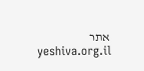אתר yeshiva.org.il